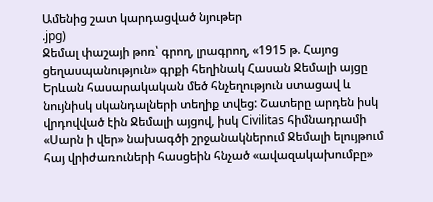Ամենից շատ կարդացված նյութեր
.jpg)
Ջեմալ փաշայի թոռ՝ գրող, լրագրող, «1915 թ. Հայոց ցեղասպանություն» գրքի հեղինակ Հասան Ջեմալի այցը Երևան հասարակական մեծ հնչեղություն ստացավ և նույնիսկ սկանդալների տեղիք տվեց: Շատերը արդեն իսկ վրդովված էին Ջեմալի այցով, իսկ Civilitas հիմնադրամի «Սարն ի վեր» նախագծի շրջանակներում Ջեմալի ելույթում հայ վրիժառուների հասցեին հնչած «ավազակախումբը»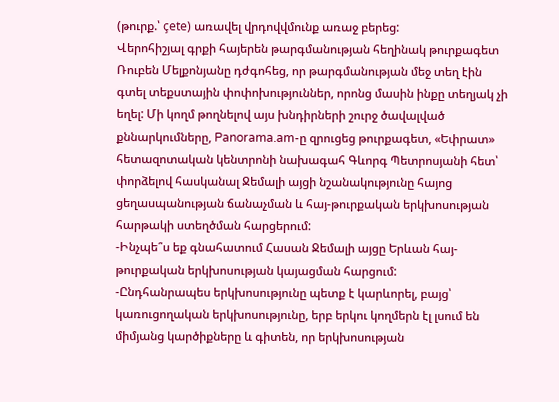(թուրք.՝ çete) առավել վրդովվմունք առաջ բերեց:
Վերոհիշյալ գրքի հայերեն թարգմանության հեղինակ թուրքագետ Ռուբեն Մելքոնյանը դժգոհեց, որ թարգմանության մեջ տեղ էին գտել տեքստային փոփոխություններ, որոնց մասին ինքը տեղյակ չի եղել: Մի կողմ թողնելով այս խնդիրների շուրջ ծավալված քննարկումները, Panorama.am-ը զրուցեց թուրքագետ, «Եփրատ» հետազոտական կենտրոնի նախագահ Գևորգ Պետրոսյանի հետ՝ փորձելով հասկանալ Ջեմալի այցի նշանակությունը հայոց ցեղասպանության ճանաչման և հայ-թուրքական երկխոսության հարթակի ստեղծման հարցերում:
-Ինչպե՞ս եք գնահատում Հասան Ջեմալի այցը Երևան հայ-թուրքական երկխոսության կայացման հարցում:
-Ընդհանրապես երկխոսությունը պետք է կարևորել, բայց՝ կառուցողական երկխոսությունը, երբ երկու կողմերն էլ լսում են միմյանց կարծիքները և գիտեն, որ երկխոսության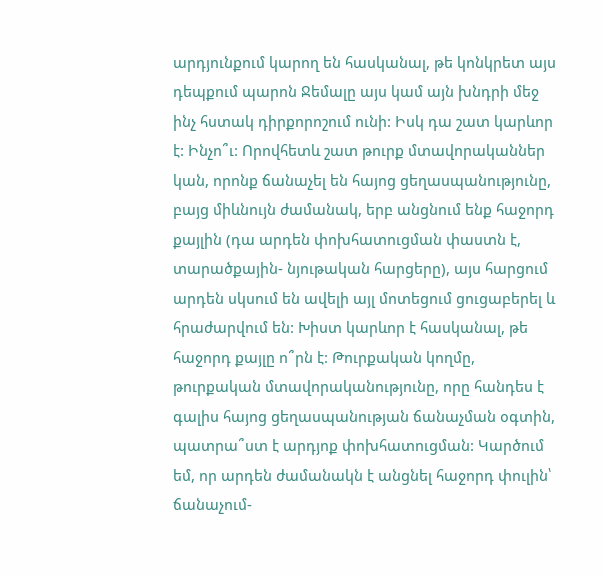արդյունքում կարող են հասկանալ, թե կոնկրետ այս դեպքում պարոն Ջեմալը այս կամ այն խնդրի մեջ ինչ հստակ դիրքորոշում ունի: Իսկ դա շատ կարևոր է: Ինչո՞ւ: Որովհետև շատ թուրք մտավորականներ կան, որոնք ճանաչել են հայոց ցեղասպանությունը, բայց միևնույն ժամանակ, երբ անցնում ենք հաջորդ քայլին (դա արդեն փոխհատուցման փաստն է, տարածքային- նյութական հարցերը), այս հարցում արդեն սկսում են ավելի այլ մոտեցում ցուցաբերել և հրաժարվում են: Խիստ կարևոր է հասկանալ, թե հաջորդ քայլը ո՞րն է: Թուրքական կողմը, թուրքական մտավորականությունը, որը հանդես է գալիս հայոց ցեղասպանության ճանաչման օգտին, պատրա՞ստ է արդյոք փոխհատուցման: Կարծում եմ, որ արդեն ժամանակն է անցնել հաջորդ փուլին՝ ճանաչում-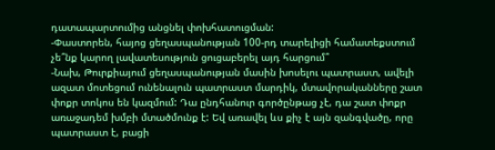դատապարտումից անցնել փոխհատուցման:
-Փաստորեն, հայոց ցեղասպանության 100-րդ տարելիցի համատեքստում չե՞նք կարող լավատեսություն ցուցաբերել այդ հարցում՞
-Նախ, Թուրքիայում ցեղասպանության մասին խոսելու պատրաստ, ավելի ազատ մոտեցում ունենալուն պատրաստ մարդիկ, մտավորականները շատ փոքր տոկոս են կազմում: Դա ընդհանուր գործընթաց չէ, դա շատ փոքր առաջադեմ խմբի մտածմունք է: Եվ առավել ևս քիչ է այն զանգվածը, որը պատրաստ է, բացի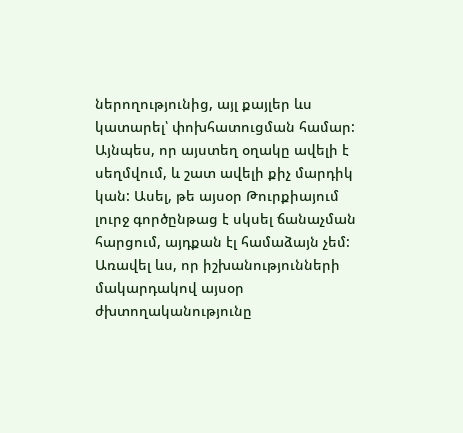ներողությունից, այլ քայլեր ևս կատարել՝ փոխհատուցման համար: Այնպես, որ այստեղ օղակը ավելի է սեղմվում, և շատ ավելի քիչ մարդիկ կան: Ասել, թե այսօր Թուրքիայում լուրջ գործընթաց է սկսել ճանաչման հարցում, այդքան էլ համաձայն չեմ: Առավել ևս, որ իշխանությունների մակարդակով այսօր ժխտողականությունը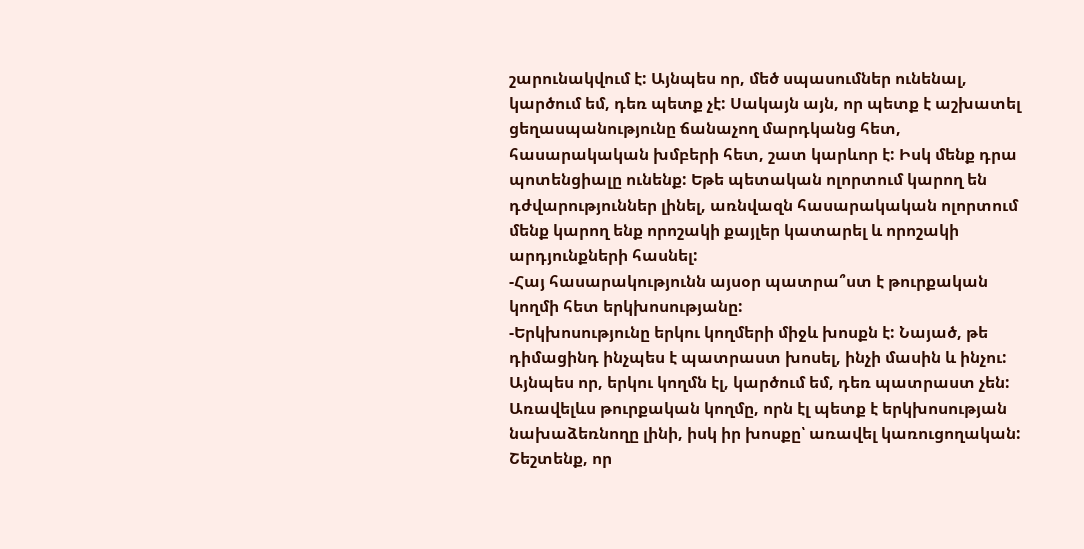շարունակվում է: Այնպես որ, մեծ սպասումներ ունենալ, կարծում եմ, դեռ պետք չէ: Սակայն այն, որ պետք է աշխատել ցեղասպանությունը ճանաչող մարդկանց հետ, հասարակական խմբերի հետ, շատ կարևոր է: Իսկ մենք դրա պոտենցիալը ունենք: Եթե պետական ոլորտում կարող են դժվարություններ լինել, առնվազն հասարակական ոլորտում մենք կարող ենք որոշակի քայլեր կատարել և որոշակի արդյունքների հասնել:
-Հայ հասարակությունն այսօր պատրա՞ստ է թուրքական կողմի հետ երկխոսությանը:
-Երկխոսությունը երկու կողմերի միջև խոսքն է: Նայած, թե դիմացինդ ինչպես է պատրաստ խոսել, ինչի մասին և ինչու: Այնպես որ, երկու կողմն էլ, կարծում եմ, դեռ պատրաստ չեն: Առավելևս թուրքական կողմը, որն էլ պետք է երկխոսության նախաձեռնողը լինի, իսկ իր խոսքը՝ առավել կառուցողական:
Շեշտենք, որ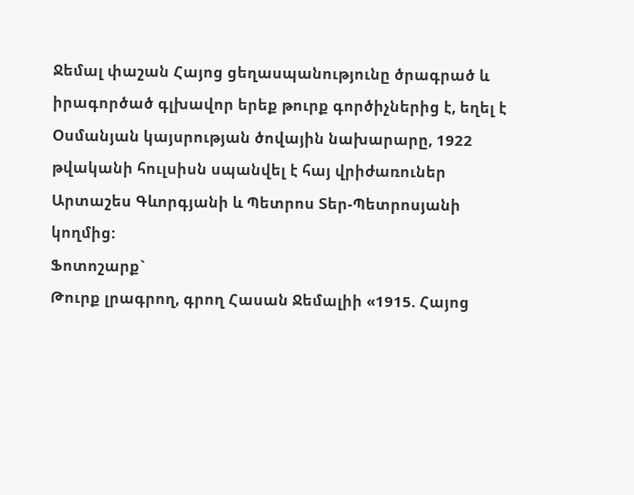Ջեմալ փաշան Հայոց ցեղասպանությունը ծրագրած և իրագործած գլխավոր երեք թուրք գործիչներից է, եղել է Օսմանյան կայսրության ծովային նախարարը, 1922 թվականի հուլսիսն սպանվել է հայ վրիժառուներ Արտաշես Գևորգյանի և Պետրոս Տեր-Պետրոսյանի կողմից:
Ֆոտոշարք`
Թուրք լրագրող, գրող Հասան Ջեմալիի «1915. Հայոց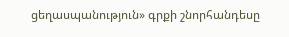ցեղասպանություն» գրքի շնորհանդեսը